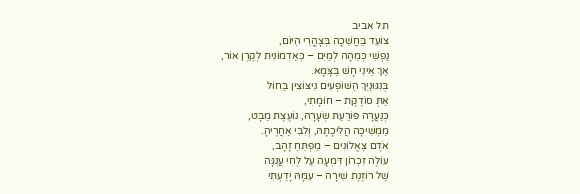תל אביב
צוֹעֵד בַּחֲשֵׁכָה בְּצָהֳרֵי הַיּוֹם,
נַפְשִׁי כְּמֵהָה לְמַיִם – כְּאַדְמוֹנִית לְקֶרֶן אוֹר,
אַךְ אֵינִי חָשׁ בַּצָּמָא.
בְּנִגּוּנַיִךְ הַשּׁוֹפְעִים נִיצוֹצִין בַּחוֹל
אַתְּ סוֹדֶקֶת – חוֹמָתִי,
כְּנַעֲרָה פּוֹרַעַת שְׂעָרָהּ, נוֹעֶצֶת מַבָּט,
מַמְשִׁיכָה הֲלִיכָתָהּ, וְלִבִּי אַחֲרֶיהָ.
אֹדֶם צֶאֱלוֹנִים – מַפְתֵּחַ זָהָב,
עוֹלֶה זִכְרוֹן דִּמְעָה עַל לֶחִי עֲנֻגָּה
שֶׁל רוֹזֶנֶת שִׁירָה – עִמָּהּ יָדַעְתִּי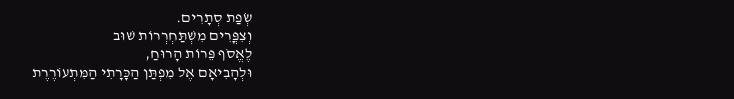שְׂפַת סְתָרִים.
וְצִפֳּרִים מִשְׁתַּחְרְרוֹת שׁוּב
לֶאֱסֹף פֵּרוֹת הָרוּחַ,
וּלְהָבִיאָם אֶל מִפְתַּן הַכָּרָתִי הַמִּתְעוֹרֶרֶת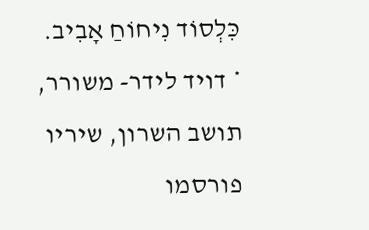כִּלְסוֹד נִיחוֹחַ אָבִיב.
* דויד לידר- משורר, תושב השרון, שיריו פורסמו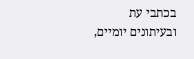בכתבי עת ובעיתונים יומיים,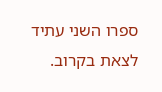ספרו השני עתיד לצאת בקרוב.